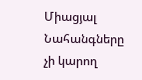Միացյալ Նահանգները չի կարող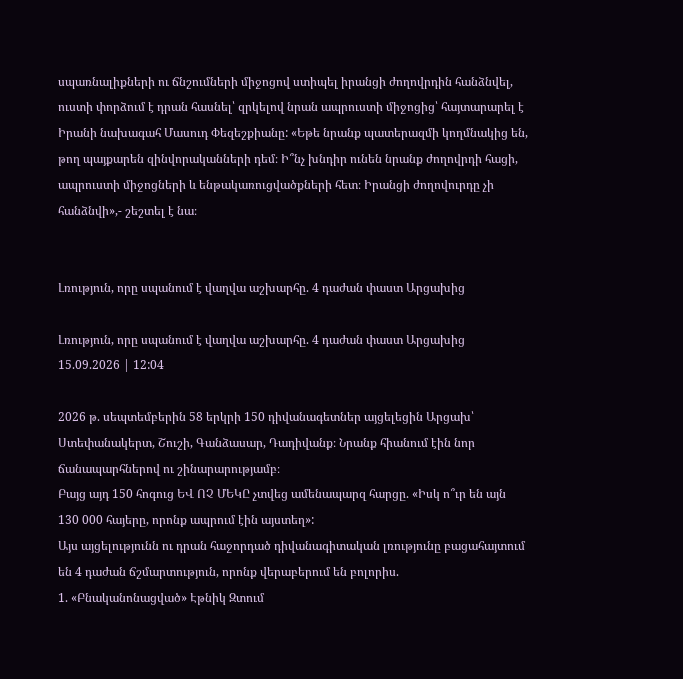սպառնալիքների ու ճնշումների միջոցով ստիպել իրանցի ժողովրդին հանձնվել, ուստի փորձում է դրան հասնել՝ զրկելով նրան ապրուստի միջոցից՝ հայտարարել է Իրանի նախագահ Մասուդ Փեզեշքիանը: «Եթե նրանք պատերազմի կողմնակից են, թող պայքարեն զինվորականների դեմ։ Ի՞նչ խնդիր ունեն նրանք ժողովրդի հացի, ապրուստի միջոցների և ենթակառուցվածքների հետ։ Իրանցի ժողովուրդը չի հանձնվի»,- շեշտել է նա։


Լռություն, որը սպանում է վաղվա աշխարհը. 4 դաժան փաստ Արցախից

Լռություն, որը սպանում է վաղվա աշխարհը. 4 դաժան փաստ Արցախից
15.09.2026 | 12:04

2026 թ. սեպտեմբերին 58 երկրի 150 դիվանագետներ այցելեցին Արցախ՝ Ստեփանակերտ, Շուշի, Գանձասար, Դադիվանք։ Նրանք հիանում էին նոր ճանապարհներով ու շինարարությամբ։
Բայց այդ 150 հոգուց ԵՎ ՈՉ ՄԵԿԸ չտվեց ամենապարզ հարցը. «Իսկ ո՞ւր են այն 130 000 հայերը, որոնք ապրում էին այստեղ»:
Այս այցելությունն ու դրան հաջորդած դիվանագիտական լռությունը բացահայտում են 4 դաժան ճշմարտություն, որոնք վերաբերում են բոլորիս.
1. «Բնականոնացված» Էթնիկ Զտում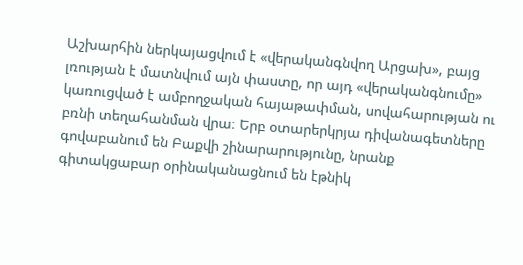Աշխարհին ներկայացվում է «վերականգնվող Արցախ», բայց լռության է մատնվում այն փաստը, որ այդ «վերականգնումը» կառուցված է ամբողջական հայաթափման, սովահարության ու բռնի տեղահանման վրա։ Երբ օտարերկրյա դիվանագետները գովաբանում են Բաքվի շինարարությունը, նրանք գիտակցաբար օրինականացնում են էթնիկ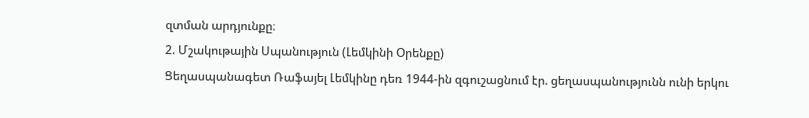զտման արդյունքը։
2. Մշակութային Սպանություն (Լեմկինի Օրենքը)
Ցեղասպանագետ Ռաֆայել Լեմկինը դեռ 1944-ին զգուշացնում էր. ցեղասպանությունն ունի երկու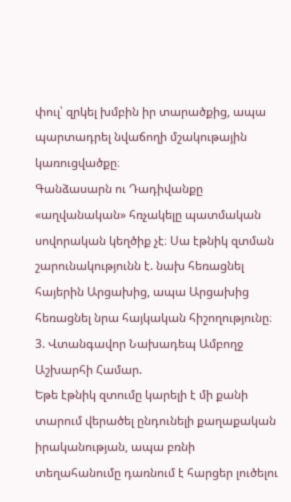փուլ՝ զրկել խմբին իր տարածքից, ապա պարտադրել նվաճողի մշակութային կառուցվածքը։
Գանձասարն ու Դադիվանքը «աղվանական» հռչակելը պատմական սովորական կեղծիք չէ։ Սա էթնիկ զտման շարունակությունն է. նախ հեռացնել հայերին Արցախից, ապա Արցախից հեռացնել նրա հայկական հիշողությունը։
3. Վտանգավոր Նախադեպ Ամբողջ Աշխարհի Համար.
Եթե էթնիկ զտումը կարելի է մի քանի տարում վերածել ընդունելի քաղաքական իրականության, ապա բռնի տեղահանումը դառնում է հարցեր լուծելու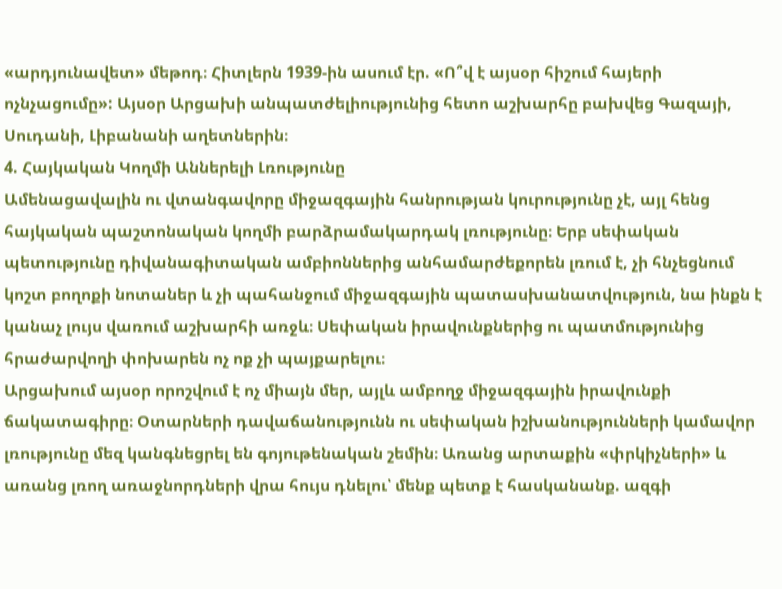«արդյունավետ» մեթոդ։ Հիտլերն 1939-ին ասում էր. «Ո՞վ է այսօր հիշում հայերի ոչնչացումը»: Այսօր Արցախի անպատժելիությունից հետո աշխարհը բախվեց Գազայի, Սուդանի, Լիբանանի աղետներին։
4. Հայկական Կողմի Աններելի Լռությունը
Ամենացավալին ու վտանգավորը միջազգային հանրության կուրությունը չէ, այլ հենց հայկական պաշտոնական կողմի բարձրամակարդակ լռությունը։ Երբ սեփական պետությունը դիվանագիտական ամբիոններից անհամարժեքորեն լռում է, չի հնչեցնում կոշտ բողոքի նոտաներ և չի պահանջում միջազգային պատասխանատվություն, նա ինքն է կանաչ լույս վառում աշխարհի առջև։ Սեփական իրավունքներից ու պատմությունից հրաժարվողի փոխարեն ոչ ոք չի պայքարելու։
Արցախում այսօր որոշվում է ոչ միայն մեր, այլև ամբողջ միջազգային իրավունքի ճակատագիրը։ Օտարների դավաճանությունն ու սեփական իշխանությունների կամավոր լռությունը մեզ կանգնեցրել են գոյութենական շեմին։ Առանց արտաքին «փրկիչների» և առանց լռող առաջնորդների վրա հույս դնելու՝ մենք պետք է հասկանանք. ազգի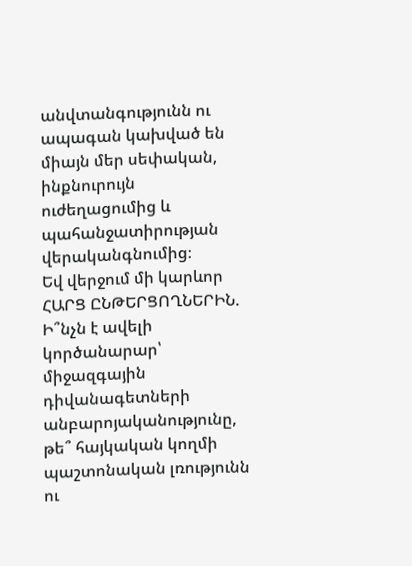անվտանգությունն ու ապագան կախված են միայն մեր սեփական, ինքնուրույն ուժեղացումից և պահանջատիրության վերականգնումից։
Եվ վերջում մի կարևոր ՀԱՐՑ ԸՆԹԵՐՑՈՂՆԵՐԻՆ.
Ի՞նչն է ավելի կործանարար՝ միջազգային դիվանագետների անբարոյականությունը, թե՞ հայկական կողմի պաշտոնական լռությունն ու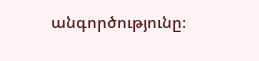անգործությունը։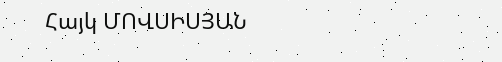Հայկ ՄՈՎՍԻՍՅԱՆ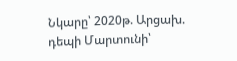Նկարը՝ 2020թ. Արցախ. դեպի Մարտունի՝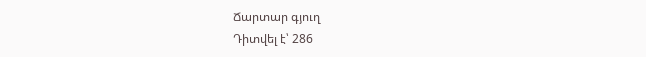Ճարտար գյուղ
Դիտվել է՝ 286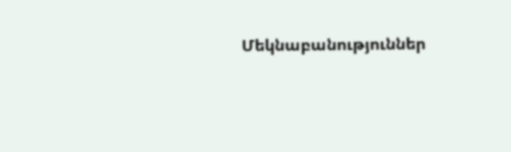Մեկնաբանություններ